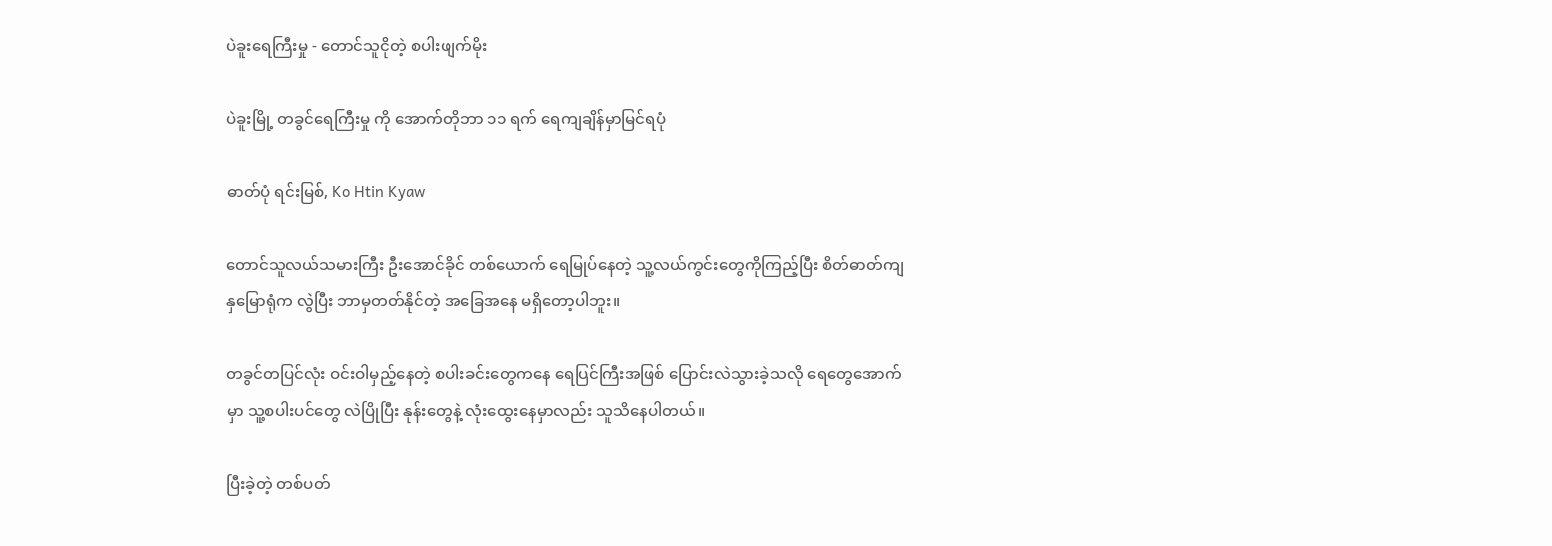ပဲခူးရေကြီးမှု - တောင်သူငိုတဲ့ စပါးဖျက်မိုး

ပဲခူးမြို့ တခွင်ရေကြီးမှု ကို အောက်တိုဘာ ၁၁ ရက် ရေကျချိန်မှာမြင်ရပုံ

ဓာတ်ပုံ ရင်းမြစ်, Ko Htin Kyaw

တောင်သူလယ်သမားကြီး ဦးအောင်ခိုင် တစ်ယောက် ရေမြုပ်နေတဲ့ သူ့လယ်ကွင်းတွေကိုကြည့်ပြီး စိတ်ဓာတ်ကျ နှမြောရုံက လွဲပြီး ဘာမှတတ်နိုင်တဲ့ အခြေအနေ မရှိတော့ပါဘူး။

တခွင်တပြင်လုံး ဝင်းဝါမှည့်နေတဲ့ စပါးခင်းတွေကနေ ရေပြင်ကြီးအဖြစ် ပြောင်းလဲသွားခဲ့သလို ရေတွေအောက်မှာ သူ့စပါးပင်တွေ လဲပြိုပြီး နုန်းတွေနဲ့ လုံးထွေးနေမှာလည်း သူသိနေပါတယ်။

ပြီးခဲ့တဲ့ တစ်ပတ်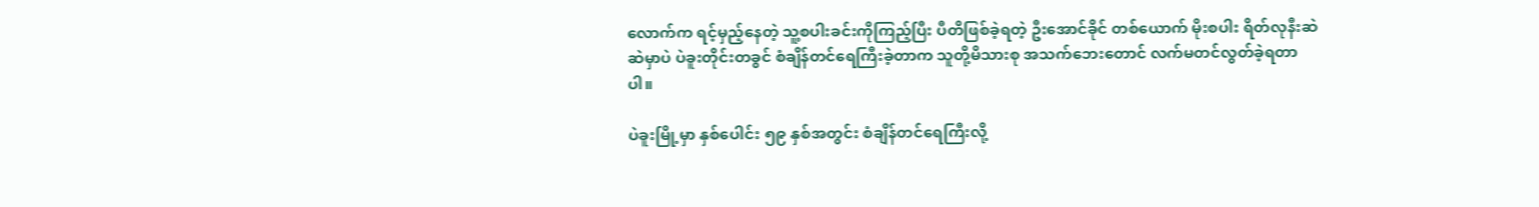လောက်က ရင့်မှည့်နေတဲ့ သူ့စပါးခင်းကိုကြည့်ပြီး ပီတိဖြစ်ခဲ့ရတဲ့ ဦးအောင်ခိုင် တစ်ယောက် မိုးစပါး ရိတ်လုနီးဆဲဆဲမှာပဲ ပဲခူးတိုင်းတခွင် စံချိန်တင်ရေကြီးခဲ့တာက သူတို့မိသားစု အသက်ဘေးတောင် လက်မတင်လွတ်ခဲ့ရတာပါ။

ပဲခူးမြို့မှာ နှစ်ပေါင်း ၅၉ နှစ်အတွင်း စံချိန်တင်ရေကြီးလို့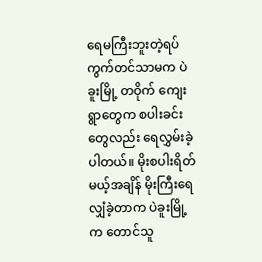ရေမကြီးဘူးတဲ့ရပ်ကွက်တင်သာမက ပဲခူးမြို့ တဝိုက် ကျေးရွာတွေက စပါးခင်းတွေလည်း ရေလွှမ်းခဲ့ပါတယ်။ မိုးစပါးရိတ်မယ့်အချိန် မိုးကြီးရေလျှံခဲ့တာက ပဲခူးမြို့ က တောင်သူ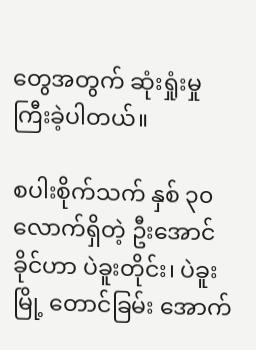တွေအတွက် ဆုံးရှုံးမှုကြီးခဲ့ပါတယ်။

စပါးစိုက်သက် နှစ် ၃၀ လောက်ရှိတဲ့ ဦးအောင်ခိုင်ဟာ ပဲခူးတိုင်း၊ ပဲခူးမြို့ တောင်ခြမ်း အောက်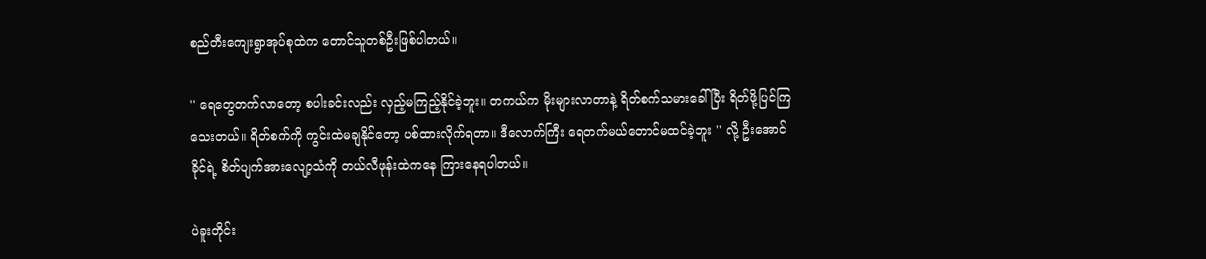စည်တီးကျေးရွာအုပ်စုထဲက တောင်သူတစ်ဦးဖြစ်ပါတယ်။

'' ရေတွေတက်လာတော့ စပါးခင်းလည်း လှည့်မကြည့်နိုင်ခဲ့ဘူး။ တကယ်က မိုးများလာတာနဲ့ ရိတ်စက်သမားခေါ်ပြီး ရိတ်ဖို့ပြင်ကြသေးတယ်။ ရိတ်စက်ကို ကွင်းထဲမချနိုင်တော့ ပစ်ထားလိုက်ရတာ။ ဒီလောက်ကြီး ရေတက်မယ်တောင်မထင်ခဲ့ဘူး '' လို့ ဦးအောင်ခိုင်ရဲ့ စိတ်ပျက်အားလျော့သံကို တယ်လီဖုန်းထဲကနေ ကြားနေရပါတယ်။

ပဲခူးတိုင်း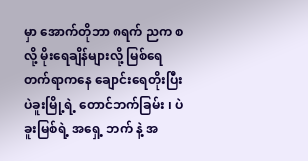မှာ အောက်တိုဘာ ၈ရက် ညက စလို့ မိုးရေချိန်များလို့ ‌မြစ်ရေတက်ရာကနေ ချောင်းရေတိုးပြီး ပဲခူးမြို့ရဲ့ တောင်ဘက်ခြမ်း ၊ ပဲခူးမြစ်ရဲ့ အရှေ့ ဘက် နဲ့ အ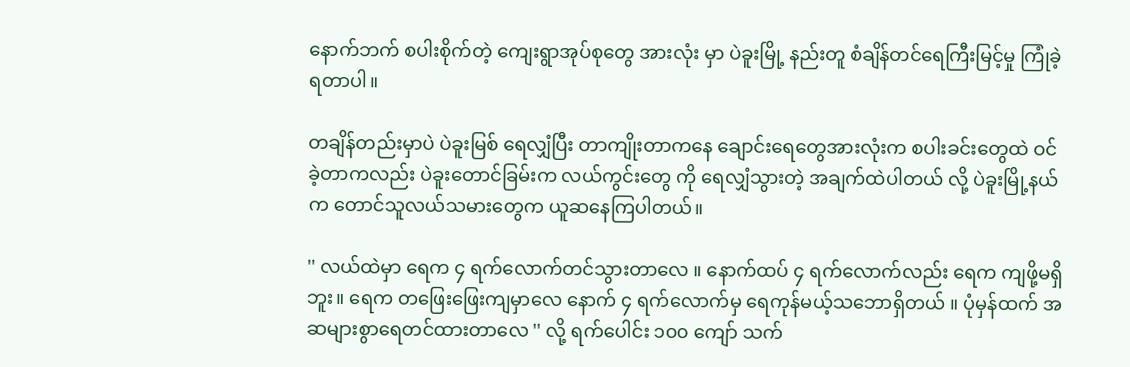နောက်ဘက် စပါးစိုက်တဲ့ ကျေးရွာအုပ်စုတွေ အားလုံး မှာ ပဲခူးမြို့ နည်းတူ စံချိန်တင်ရေကြီးမြင့်မှု ကြုံခဲ့ရတာပါ။

တချိန်တည်းမှာပဲ ပဲခူးမြစ် ရေလျှံပြီး တာကျိုးတာက‌နေ ချောင်းရေတွေအားလုံးက စပါးခင်းတွေထဲ ဝင်ခဲ့တာကလည်း ပဲခူးတောင်ခြမ်းက လယ်ကွင်းတွေ ကို ရေလျှံသွားတဲ့ အချက်ထဲပါတယ် လို့ ပဲခူးမြို့နယ်က တောင်သူလယ်သမားတွေက ယူဆနေကြပါတယ်။

'' လယ်ထဲမှာ ရေက ၄ ရက်လောက်တင်သွားတာလေ ။ နောက်ထပ် ၄ ရက်လောက်လည်း ရေက ကျဖို့မရှိဘူး။ ရေက တဖြေးဖြေးကျမှာလေ နောက် ၄ ရက်လောက်မှ ရေကုန်မယ့်သဘောရှိတယ် ။ ပုံမှန်ထက် အဆများစွာရေတင်ထားတာလေ '' လို့ ရက်ပေါင်း ၁၀၀ ကျော် သက်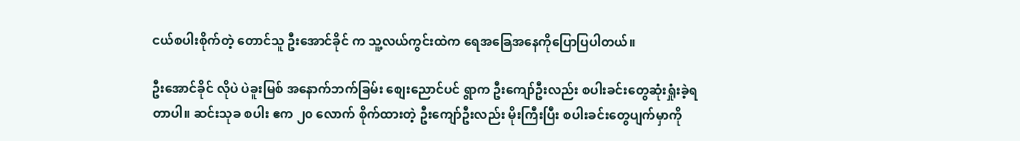ငယ်စပါးစိုက်တဲ့ တောင်သူ ဦးအောင်ခိုင် က သူ့လယ်ကွင်းထဲက ရေအခြေအနေကိုပြောပြပါတယ်။

ဦးအောင်ခိုင် လိုပဲ ပဲခူးမြစ် အနောက်ဘက်ခြမ်း ‌စျေးညောင်ပင် ရွာက ဦးကျော်ဦးလည်း စပါးခင်းတွေဆုံးရှုံးခဲ့ရတာပါ။ ဆင်းသုခ စပါး ဧက ၂၀ လောက် စိုက်ထားတဲ့ ဦးကျော်ဦးလည်း မိုးကြီးပြီး စပါးခင်းတွေပျက်မှာကို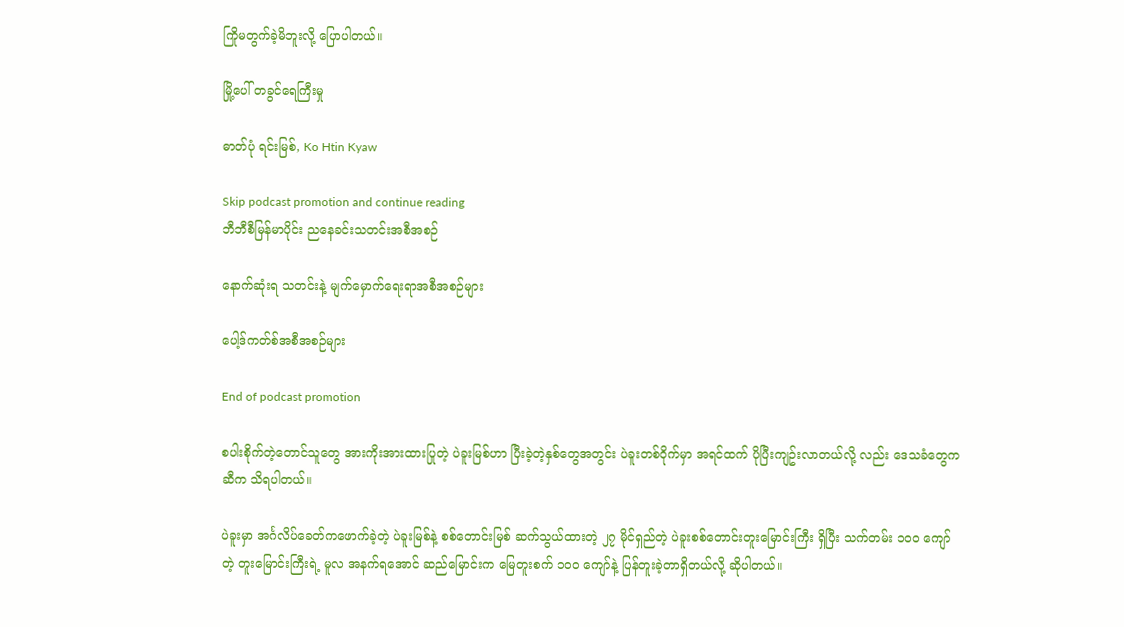ကြိုမတွက်ခဲ့မိဘူးလို့ ပြောပါတယ်။

မြို့ပေါ် တခွင်ရေကြီးမှု

ဓာတ်ပုံ ရင်းမြစ်, Ko Htin Kyaw

Skip podcast promotion and continue reading
ဘီဘီစီမြန်မာပိုင်း ညနေခင်းသတင်းအစီအစဉ်

နောက်ဆုံးရ သတင်းနဲ့ မျက်မှောက်ရေးရာအစီအစဉ်များ

ပေါ့ဒ်ကတ်စ်အစီအစဉ်များ

End of podcast promotion

စပါးစိုက်တဲ့တောင်သူတွေ အားကိုးအားထားပြုတဲ့ ပဲခူးမြစ်ဟာ ပြီးခဲ့တဲ့နှစ်တွေအတွင်း ပဲခူးတစ်ဝိုက်မှာ အရင်ထက် ပိုပြီးကျဥ်းလာတယ်လို့ လည်း ဒေသခံတွေကဆီက သိရပါတယ်။

ပဲခူးမှာ အင်္ဂလိပ်ခေတ်ကဖောက်ခဲ့တဲ့ ပဲခူးမြစ်နဲ့ စစ်တောင်းမြစ် ဆက်သွယ်ထားတဲ့ ၂၇ မိုင်ရှည်တဲ့ ပဲခူးစစ်တောင်းတူးမြောင်းကြီး ရှိပြီး သက်တမ်း ၁၀၀ ကျော်တဲ့ တူးမြောင်းကြီးရဲ့ မူလ အနက်ရအောင် ဆည်မြောင်းက မြေတူးစက် ၁၀၀ ကျော်နဲ့ ပြန်တူးခဲ့တာရှိတယ်လို့ ဆိုပါတယ်။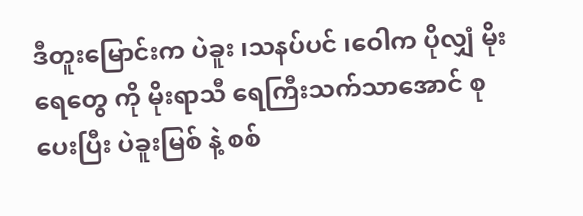ဒီတူးမြောင်းက ပဲခူး ၊သနပ်ပင် ၊ဝေါက ပိုလျှံ မိုးရေတွေ ကို မိုးရာသီ ရေကြီးသက်သာအောင် စုပေးပြီး ပဲခူးမြစ် နဲ့ စစ်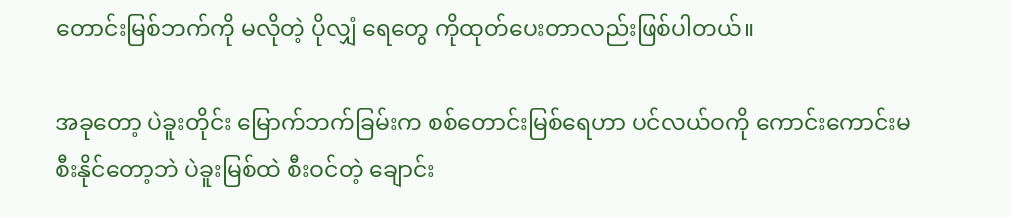တောင်းမြစ်ဘက်ကို မလိုတဲ့ ပိုလျှံ ရေတွေ ကိုထုတ်ပေးတာလည်းဖြစ်ပါတယ်။

အခုတော့ ပဲခူးတိုင်း မြောက်ဘက်ခြမ်းက စစ်တောင်းမြစ်ရေဟာ ပင်လယ်ဝကို ကောင်းကောင်းမစီးနိုင်တော့ဘဲ ပဲခူးမြစ်ထဲ စီးဝင်တဲ့ ချောင်း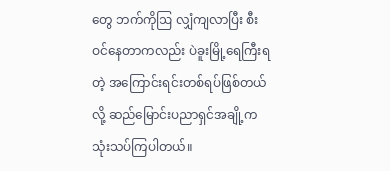တွေ ဘက်ကိုဩ လျှံကျလာပြီး စီးဝင်နေတာကလည်း ပဲခူးမြို့ရေကြီးရတဲ့ အကြောင်းရင်းတစ်ရပ်ဖြစ်တယ်လို့ ဆည်မြောင်းပညာရှင်အချို့က သုံးသပ်ကြပါတယ်။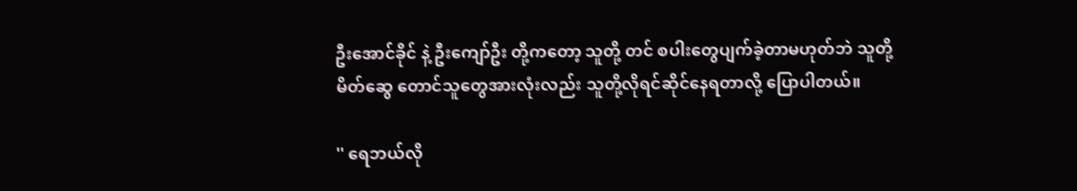ဦးအောင်ခိုင် နဲ့ ဦးကျော်ဦး တို့ကတော့ သူတို့ တင် စပါးတွေပျက်ခဲ့တာမဟုတ်ဘဲ သူတို့မိတ်ဆွေ တောင်သူတွေအားလုံးလည်း သူတို့လိုရင်ဆိုင်နေရတာလို့ ပြောပါတယ်။

'' ရေဘယ်လို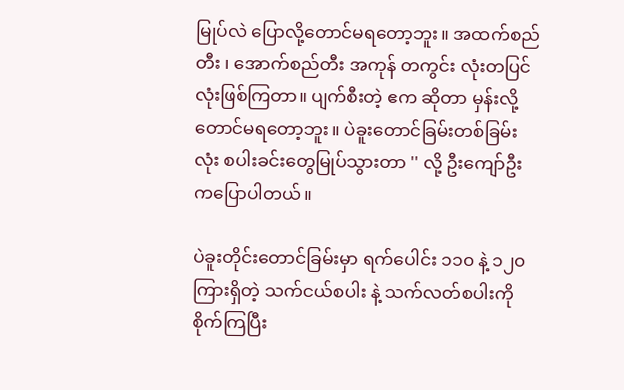မြုပ်လဲ ပြောလို့တောင်မရတော့ဘူး။ အထက်စည်တီး ၊ အောက်စည်တီး ‌အကုန် တကွင်း လုံးတပြင်လုံးဖြစ်ကြတာ။ ပျက်စီးတဲ့ ဧက ဆိုတာ မှန်းလို့တောင်မရတော့ဘူး။ ပဲခူးတောင်ခြမ်းတစ်ခြမ်းလုံး စပါး‌ခင်းတွေမြုပ်သွားတာ '' လို့ ဦးကျော်ဦးကပြောပါတယ်။

ပဲခူးတိုင်းတောင်ခြမ်းမှာ ရက်ပေါင်း ၁၁၀ နဲ့ ၁၂၀ ကြားရှိတဲ့ သက်ငယ်စပါး နဲ့ သက်လတ်စပါးကိုစိုက်ကြပြီး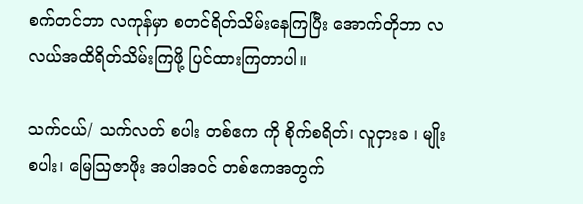စက်တင်ဘာ လကုန်မှာ စတင်ရိတ်သိမ်းနေကြပြီး အောက်တိုဘာ လလယ်အထိရိတ်သိမ်းကြဖို့ ပြင်ထားကြတာပါ။

သက်ငယ်/ သက်လတ် စပါး တစ်ဧက ကို စိုက်စရိတ်၊ လူငှားခ ၊ မျိုးစပါး၊ မြေသြဇာဖိုး အပါအဝင် တစ်ဧကအတွက်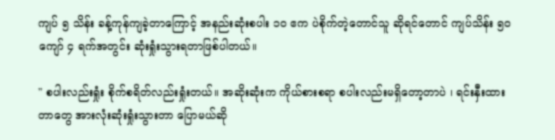ကျပ် ၅ သိန်း ခန့်ကုန်ကျခဲ့တာကြောင့် အနည်းဆုံးစပါး ၁၀ ဧက ပဲစိုက်တဲ့တောင်သူ ဆိုရင်တောင် ကျပ်သိန်း ၅၀ ကျော် ၄ ရက်အတွင်း ဆုံးရှုံးသွားရတာဖြစ်ပါတယ်။

'' စပါးလည်းရှုံး စိုက်စရိတ်လည်းရှုံးတယ်။ အဆိုးဆုံးက ကိုယ်စားစရာ စပါးလည်းမရှိတော့တာပဲ ၊ ရင်းနှီးထားတာတွေ အားလုံးဆုံးရှုံးသွားတာ ပြောမယ်ဆို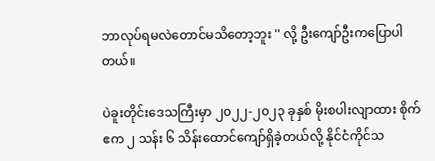ဘာလုပ်ရမလဲတောင်မသိတော့ဘူး '' လို့ ဦးကျော်ဦးကပြောပါတယ်။

ပဲခူးတိုင်းဒေသကြီးမှာ ၂၀၂၂-၂၀၂၃ ခုနှစ် မိုးစပါးလျာထား စိုက်ဧက ၂ သန်း ၆ သိန်းထောင်ကျော်ရှိခဲ့တယ်လို့ နိုင်ငံကိုင်သ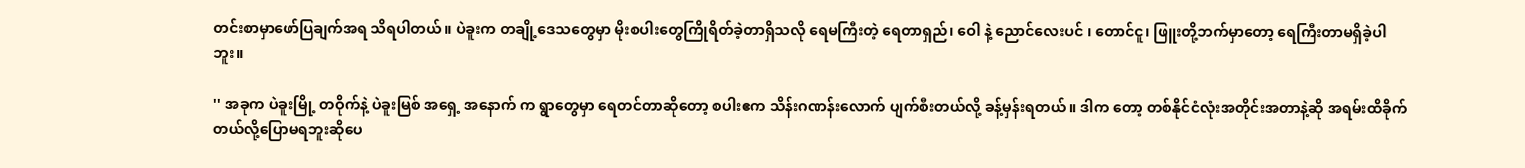တင်းစာမှာဖော်ပြချက်အရ သိရပါတယ်။ ပဲခူးက တချို့ဒေသတွေမှာ မိုးစပါးတွေကြိုရိတ်ခဲ့တာရှိသလို ရေမကြီးတဲ့ ‌ရေတာရှည်၊ ဝေါ နဲ့ ညောင်လေးပင် ၊ တောင်ငူ၊ ဖြူးတို့ဘက်မှာတော့ ရေကြီးတာမရှိခဲ့ပါဘူး။

'' အခုက ပဲခူးမြို့ တဝိုက်နဲ့ ပဲခူးမြစ် အရှေ့ အနောက် က ရွာတွေမှာ ရေတင်တာဆိုတော့ စပါးဧက သိန်းဂဏန်းလောက် ပျက်စီးတယ်လို့ ခန့်မှန်းရတယ်။ ဒါက တော့ တစ်နိုင်ငံလုံးအတိုင်းအတာနဲ့ဆို အရမ်းထိခိုက်တယ်လို့ပြောမရဘူးဆိုပေ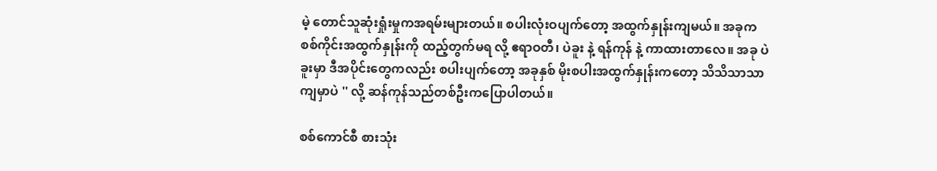မဲ့ တောင်သူဆုံးရှုံးမှုကအရမ်းများတယ်။ စပါးလုံးဝပျက်တော့ အထွက်နှုန်းကျမယ်။ အခုက စစ်ကိုင်းအထွက်နှုန်းကို ထည့်တွက်မရ လို့ ဧရာဝတီ၊ ပဲခူး နဲ့ ရန်ကုန် နဲ့ ကာထားတာလေ။ အခု ပဲခူးမှာ ဒီအပိုင်း‌တွေကလည်း စပါးပျက်တော့ အခုနှစ် မိုးစပါးအထွက်နှုန်းကတော့ သိသိသာသာကျမှာပဲ '' လို့ ဆန်ကုန်သည်တစ်ဦးကပြောပါတယ်။

စစ်ကောင်စီ စားသုံး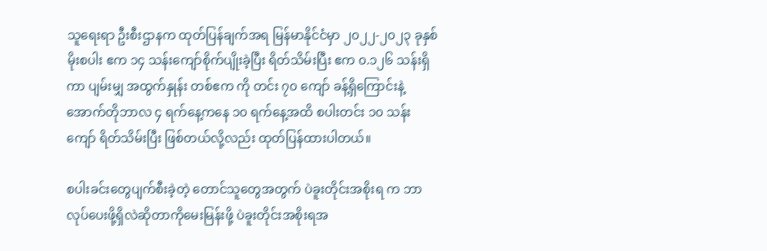သူရေးရာ ဦးစီးဌာနက ထုတ်ပြန်ချက်အရ မြန်မာနိုင်ငံမှာ ၂၀၂၂-၂၀၂၃ ခုနှစ် မိုးစပါး ဧက ၁၄ သန်းကျော်စိုက်ပျိုးခဲ့ပြီး ရိတ်သိမ်းပြီး ဧက ၀.၁၂၆ သန်းရှိကာ ပျမ်းမျှ အထွက်နှုန်း တစ်ဧက ကို တင်း ၇၀ ကျော် ခန့်ရှိကြောင်းနဲ့ အောက်တိုဘာလ ၄ ရက်နေ့ကနေ ၁၀ ရက်နေ့အထိ စပါးတင်း ၁၀ သန်းကျော် ရိတ်သိမ်းပြီး ဖြစ်တယ်လို့လည်း ထုတ်ပြန်ထားပါတယ်။

စပါးခင်းတွေပျက်စီးခဲ့တဲ့ တောင်သူတွေအတွက် ပဲခူးတိုင်းအစိုးရ က ဘာလုပ်ပေးဖို့ရှိလဲဆိုတာကိုမေးမြန်းဖို့ ပဲခူးတိုင်းအစိုးရအ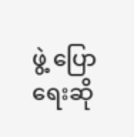ဖွဲ့ ပြောရေးဆို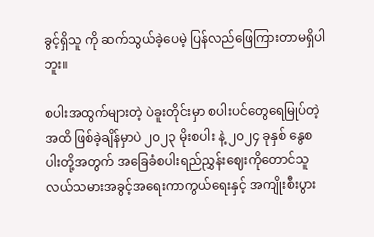ခွင့်ရှိသူ ကို ဆက်သွယ်ခဲ့ပေမဲ့ ပြန်လည်ဖြေကြားတာမရှိပါဘူး။

စပါးအထွက်များတဲ့ ပဲခူးတိုင်းမှာ စပါးပင်တွေရေမြုပ်တဲ့အထိ ဖြစ်ခဲ့ချိန်မှာပဲ ၂၀၂၃ မိုးစပါး နဲ့ ၂၀၂၄ ခုနှစ် နွေစပါးတို့အတွက် အခြေခံစပါးရည်ညွှန်းဈေးကိုတောင်သူလယ်သမားအခွင့်အရေးကာကွယ်ရေးနှင့် အကျိုးစီးပွား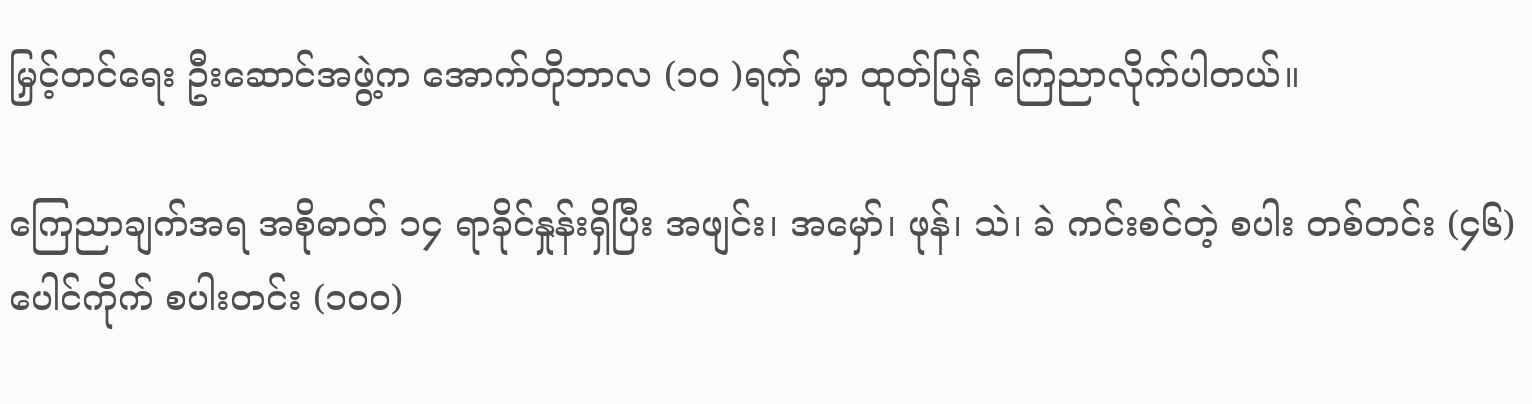မြှင့်တင်ရေး ဦးဆောင်အဖွဲ့က အောက်တိုဘာလ (၁၀ )ရက် မှာ ထုတ်ပြန် ကြေညာလိုက်ပါတယ်။

ကြေညာချက်အရ အစိုဓာတ် ၁၄ ရာခိုင်နှုန်းရှိပြီး အဖျင်း၊ အမှော်၊ ဖုန်၊ သဲ၊ ခဲ ကင်းစင်တဲ့ စပါး တစ်တင်း (၄၆) ပေါင်ကိုက် စပါးတင်း (၁၀၀)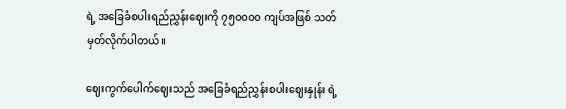ရဲ့ အခြေခံစပါးရည်ညွှန်းဈေးကို ၇၅၀၀၀၀ ကျပ်အဖြစ် သတ်မှတ်လိုက်ပါတယ်။

ဈေးကွက်ပေါက်ဈေးသည် အခြေခံရည်ညွှန်းစပါးဈေးနှုန်း ရဲ့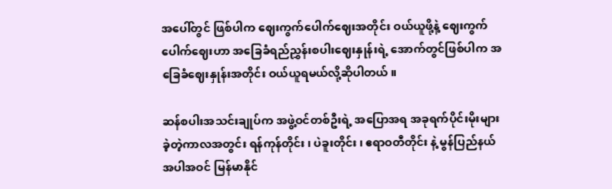အပေါ်တွင် ဖြစ်ပါက ဈေးကွက်ပေါက်ဈေးအတိုင်း ဝယ်ယူဖို့နဲ့ ဈေးကွက်ပေါက်ဈေးဟာ အခြေခံရည်ညွှန်းစပါးဈေးနှုန်းရဲ့ အောက်တွင်ဖြစ်ပါက အခြေခံဈေးနှုန်းအတိုင်း ဝယ်ယူရမယ်လို့ဆိုပါတယ်။

ဆန်စပါးအသင်းချုပ်က အဖွဲ့ဝင်တစ်ဦးရဲ့ အပြောအရ အခုရက်ပိုင်းမိုးများခဲ့တဲ့ကာလအတွင်း ရန်ကုန်တိုင်း၊ ပဲခူးတိုင်း၊ ဧရာဝတီတိုင်း နဲ့ မွန်ပြည်နယ်အပါအဝင် မြန်မာနိုင်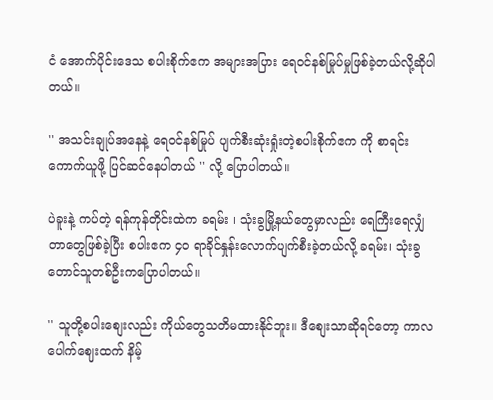ငံ အောက်ပိုင်းဒေသ စပါးစိုက်ဧက အများအပြား ရေဝင်နစ်မြုပ်မှုဖြစ်ခဲ့တယ်လို့ဆိုပါတယ်။

'' အသင်းချုပ်အနေနဲ့ ရေဝင်နစ်မြုပ် ပျက်စီးဆုံးရှုံးတဲ့စပါးစိုက်ဧက ကို စာရင်းကောက်ယူဖို့ ပြင်ဆင်နေပါတယ် '' လို့ ပြောပါတယ်။

ပဲခူးနဲ့ ကပ်တဲ့ ရန်ကုန်တိုင်းထဲက ခရမ်း ၊ သုံးခွမြို့နယ်တွေမှာလည်း ရေကြီးရေလျှံတာတွေဖြစ်ခဲ့ပြီး စပါးဧက ၄၀ ရာခိုင်နှုန်းလောက်ပျက်စီးခဲ့တယ်လို့ ခရမ်း၊ သုံးခွတောင်သူတစ်ဦးကပြောပါတယ်။

'' သူတို့စပါး‌စျေးလည်း ကိုယ်တွေသတိမထားနိုင်ဘူး။ ဒီစျေးသာဆိုရင်တော့ ကာလပေါက်ဈေးထက် နိမ့်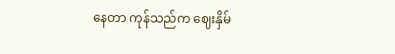နေတာ ကုန်သည်က ဈေးနှိမ်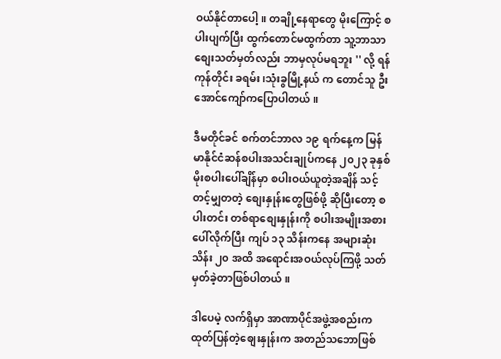ဝယ်နိုင်တာပေါ့။ တချို့နေရာတွေ မိုးကြောင့် စပါးပျက်ပြီး ထွက်တောင်မထွက်တာ သူ့ဘာသာ စျေးသတ်မှတ်လည်း ဘာမှလုပ်မရဘူး '' လို့ ရန်ကုန်တိုင်း ခရမ်း၊သုံးခွမြို့နယ် က တောင်သူ ဦးအောင်ကျော်ကပြောပါတယ်။

ဒီမတိုင်ခင် စက်တင်ဘာလ ၁၉ ရက်နေ့က မြန်မာနိုင်ငံဆန်စပါးအသင်းချုပ်ကနေ ၂၀၂၃ ခုနှစ် မိုးစပါးပေါ်ချိန်မှာ စပါးဝယ်ယူတဲ့အချိန် သင့်တင့်မျှတတဲ့ စျေးနှုန်းတွေဖြစ်ဖို့ ဆိုပြီးတော့ စပါးတင်း တစ်ရာစျေးနှုန်းကို စပါးအမျိုးအစားပေါ်လိုက်ပြီး ကျပ် ၁၃ သိန်းကနေ အများဆုံး သိန်း ၂၀ အထိ အရောင်းအဝယ်လုပ်ကြဖို့ သတ်မှတ်ခဲ့တာဖြစ်ပါတယ်။

ဒါပေမဲ့ လက်ရှိမှာ အာဏာပိုင်အဖွဲ့အစည်းက ထုတ်ပြန်တဲ့စျေးနှုန်းက အတည်သဘောဖြစ်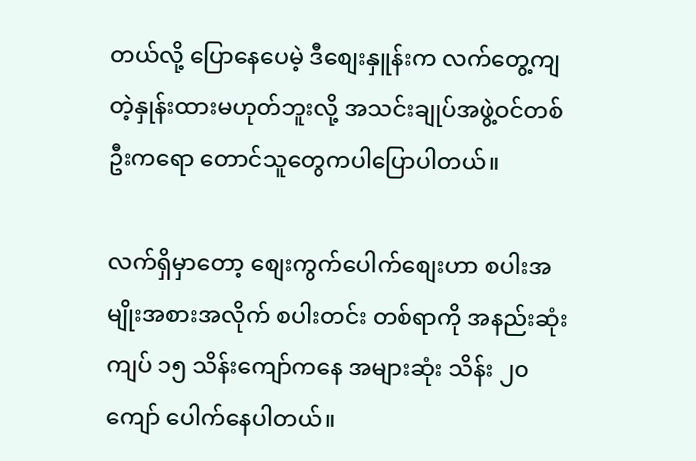တယ်လို့ ပြောနေပေမဲ့ ဒီစျေးနှူန်းက လက်တွေ့ကျတဲ့နှုန်းထားမဟုတ်ဘူးလို့ အသင်းချုပ်အဖွဲ့ဝင်တစ်ဦးကရော တောင်သူတွေကပါပြောပါတယ်။

လက်ရှိမှာတော့ စျေးကွက်ပေါက်စျေးဟာ စပါးအမျိုးအစားအလိုက် စပါးတင်း တစ်ရာကို အနည်းဆုံးကျပ် ၁၅ သိန်းကျော်ကနေ အများဆုံး သိန်း ၂၀ ကျော် ပေါက်နေပါတယ်။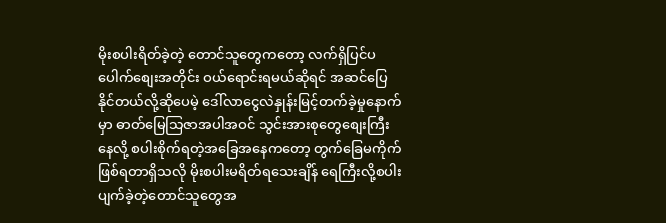မိုးစပါးရိတ်ခဲ့တဲ့ တောင်သူတွေကတော့ လက်ရှိပြင်ပပေါက်စျေးအတိုင်း ဝယ်ရောင်းရမယ်ဆိုရင် အဆင်ပြေနိုင်တယ်လို့ဆိုပေမဲ့ ဒေါ်လာငွေလဲနှုန်းမြင့်တက်ခဲ့မှုနောက်မှာ ဓာတ်မြေသြဇာအပါအဝင် သွင်းအားစုတွေစျေးကြီးနေလို့ စပါးစိုက်ရတဲ့အခြေအနေ‌ကတော့ တွက်ခြေမကိုက် ဖြစ်ရတာရှိသလို မိုးစပါးမရိတ်ရသေးချိန် ရေကြီးလို့စပါးပျက်ခဲ့တဲ့တောင်သူတွေအ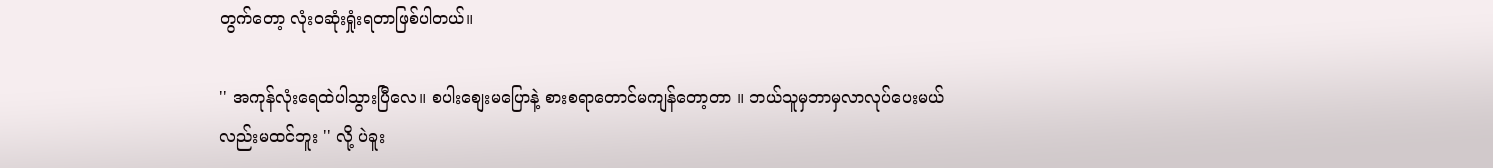တွက်တော့ လုံးဝဆုံးရှုံးရတာဖြစ်ပါတယ်။

'' အကုန်လုံးရေထဲပါသွားပြီလေ။ စပါးစျေးမပြောနဲ့ စားစရာတောင်မကျန်တော့တာ ။ ဘယ်သူမှဘာမှလာလုပ်ပေးမယ်လည်းမထင်ဘူး '' လို့ ပဲခူး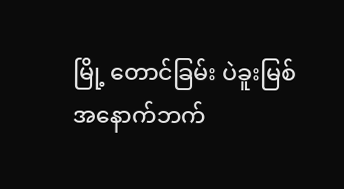မြို့ တောင်ခြမ်း ပဲခူးမြစ်အနောက်ဘက်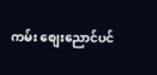ကမ်း ‌စျေးညောင်ပင်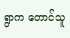ရွာက တောင်သူ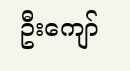ဦး‌ကျော်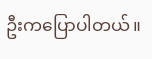ဦး‌ကပြောပါတယ်။